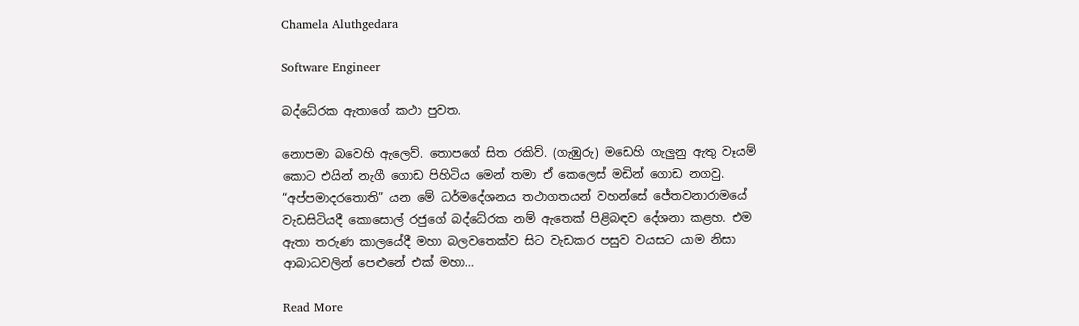Chamela Aluthgedara

Software Engineer

බද්ධේරක ඇතාගේ කථා පුවත.

නොපමා බවෙහි ඇලෙව්. තොපගේ සිත රකිව්. (ගැඹුරු) මඩෙහි ගැලුනු ඇතු වෑයම් කොට එයින් නැගී ගොඩ පිහිටිය මෙන් තමා ඒ කෙලෙස් මඩින් ගොඩ නගවු. “අප්පමාදරතොති” යන මේ ධර්මදේශනය තථාගතයන් වහන්සේ ජේතවනාරාමයේ වැඩසිටියදී කොසොල් රජුගේ බද්ධේරක නම් ඇතෙක් පිළිබඳව දේශනා කළහ. එම ඇතා තරුණ කාලයේදී මහා බලවතෙක්ව සිට වැඩකර පසුව වයසට යාම නිසා ආබාධවලින් පෙළුනේ එක් මහා…

Read More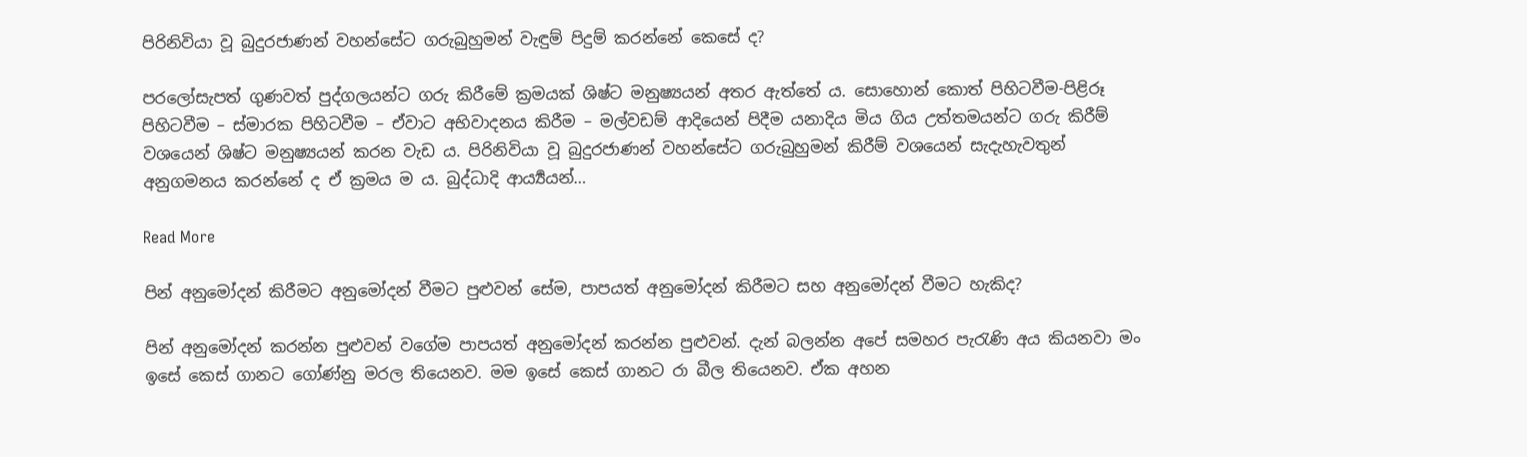පිරිනිවියා වූ බුදුරජාණන් වහන්සේට ගරුබුහුමන් වැඳුම් පිදුම් කරන්නේ කෙසේ ද?

පරලෝසැපත් ගුණවත් පුද්ගලයන්ට ගරු කිරීමේ ක්‍ර‍මයක් ශිෂ්ට මනුෂ්‍යයන් අතර ඇත්තේ ය. සොහොන් කොත් පිහිටවීම-පිළිරූ පිහිටවීම – ස්මාරක පිහිටවීම – ඒවාට අභිවාදනය කිරීම – මල්වඩම් ආදියෙන් පිදීම යනාදිය මිය ගිය උත්තමයන්ට ගරු කිරීම් වශයෙන් ශිෂ්ට මනුෂ්‍යයන් කරන වැඩ ය. පිරිනිවියා වූ බුදුරජාණන් වහන්සේට ගරුබුහුමන් කිරීම් වශයෙන් සැදැහැවතුන් අනුගමනය කරන්නේ ද ඒ ක්‍ර‍මය ම ය. බුද්ධාදි ආර්‍ය්‍යයන්…

Read More

පින් අනුමෝදන් කිරීමට අනුමෝදන් වීමට පුළුවන් සේම, පාපයත් අනුමෝදන් කිරීමට සහ අනුමෝදන් වීමට හැකිද?

පින් අනුමෝදන් කරන්න පුළුවන් වගේම පාපයත් අනුමෝදන් කරන්න පුළුවන්. දැන් බලන්න අපේ සමහර පැරැණි අය කියනවා මං ඉසේ කෙස් ගානට ගෝණ්නු මරල තියෙනව. මම ඉසේ කෙස් ගානට රා බීල තියෙනව. ඒක අහන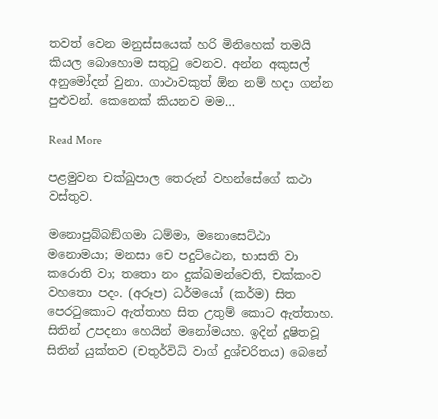තවත් වෙන මනුස්සයෙක් හරි මිනිහෙක් තමයි කියල බොහොම සතුටු වෙනව. අන්න අකුසල් අනුමෝදන් වුනා. ගාථාවකුත් ඕන නම් හදා ගන්න පුළුවන්. කෙනෙක් කියනව මම…

Read More

පළමුවන චක්ඛුපාල තෙරුන් වහන්සේගේ කථා වස්තුව.

මනොපුබ්බඞ්ගමා ධම්මා, මනොසෙට්ඨා මනොමයා; මනසා චෙ පදුට්ඨෙන, භාසති වා කරොති වා; තතො නං දුක්ඛමන්වෙති, චක්කංව වහතො පදං. (අරූප) ධර්මයෝ (කර්ම) සිත පෙරටුකොට ඇත්තාහ සිත උතුම් කොට ඇත්තාහ. සිතින් උපදනා හෙයින් මනෝමයහ. ඉදින් දූෂිතවූ සිතින් යුක්තව (චතුර්විධි වාග් දුශ්චරිතය) බෙනේ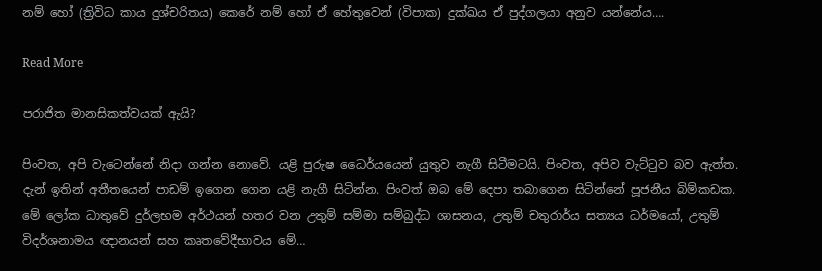නම් හෝ (ත්‍රිවිධ කාය දුශ්චරිතය) කෙරේ නම් හෝ ඒ හේතුවෙන් (විපාක) දුක්ඛය ඒ පුද්ගලයා අනුව යන්නේය….

Read More

පරාජිත මානසිකත්වයක් ඇයි?

පිංවත, අපි වැටෙන්නේ නිදා ගන්න නොවේ. යළි පුරුෂ ධෛර්යයෙන් යුතුව නැගී සිටීමටයි. පිංවත, අපිව වැට්ටුව බව ඇත්ත. දැන් ඉතින් අතීතයෙන් පාඩම් ඉගෙන ගෙන යළි නැගී සිටින්න. පිංවත් ඔබ මේ දෙපා තබාගෙන සිටින්නේ පූජනීය බිම්කඩක. මේ ලෝක ධාතුවේ දුර්ලභම අර්ථයන් හතර වන උතුම් සම්මා සම්බුද්ධ ශාසනය, උතුම් චතුරාර්ය සත්‍යය ධර්මයෝ, උතුම් විදර්ශනාමය ඥානයන් සහ කෘතවේදීභාවය මේ…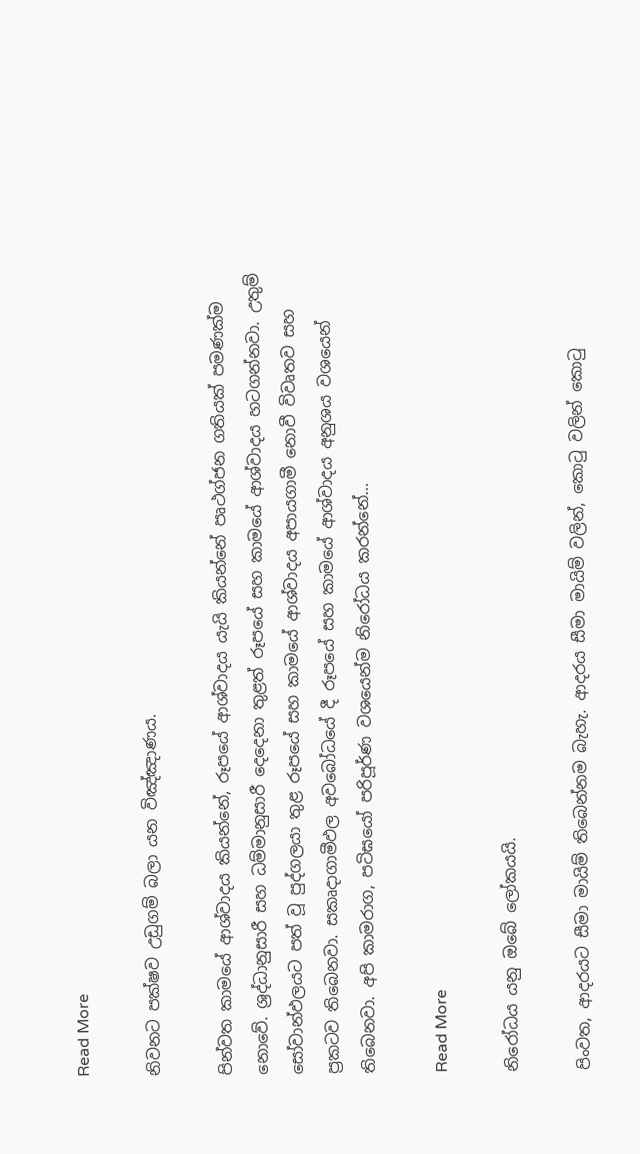Read More

නිවනට පක්ෂව උඩුගම් බලා යන විඤ්ඤාණය.

පින්වත කාමයේ ආශ්වාදය කියන්නේ, රූපයේ ආශ්වාදය යැයි කියන්නේ පෘථග්ජන ගතියක් පමණක්ම නොවේ. ශ්‍රද්ධානුසාරී සහ ධම්මානුසාරී දෙදෙනා තුළත් රූපයේ සහ කාමයේ ආශ්වාදය හටගන්නවා. උතුම් සෝවාන්ඵලයට පත් වූ පුද්ගලයා තුළ රූපයේ සහ කාමයේ ආශ්වාදය අපායගාමී නොවී විවෘතව සහ ප්‍රකටව තිබෙනවා. සකෘදාගාමීඵල අවබෝධයේ දී රූපයේ සහ කාමයේ ආශ්වාදය අනුශය වශයෙන් තිබෙනවා. අපි කාමරාග, පටිඝයෝ පරිපූර්ණ වශයෙන්ම නිරෝධය කරන්නේ…

Read More

නිරෝධය යනු ඔබේ ලෝකයයි.

පිංවත, ආදරයට සීමා මායිම් තිබෙන්නම බැහැ. ආදරය සීමා මායිම් වලින්, කොටු වලින් කොටු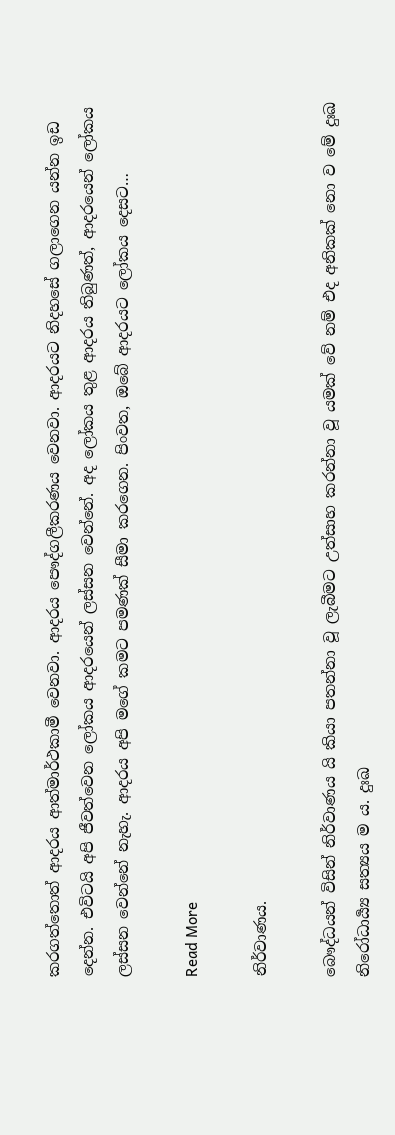කරගත්තොත් ආදරය ආත්මාර්ථකාමී වෙනවා. ආදරය පෞද්ගලීකරණය වෙනවා. ආදරයට නිදහසේ ගලාගෙන යන්න ඉඩ දෙන්න. එවිටයි අපි ජීවත්වෙන ලෝකය ආදරයෙන් ලස්සන වෙන්නේ. අද ලෝකය තුළ ආදරය තිබුණත්, ආදරයෙන් ලෝකය ලස්සන වෙන්නේ නැහැ. ආදරය අපි මගේ කමට පමණක් සීමා කරගෙන. පිංවත, ඔබේ ආදරයට ලෝකය දෙසට…

Read More

නිර්වාණය.

බෞද්ධයන් විසින් නිර්වාණය යි කියා පතන්නා වූ ලැබීමට උත්සාහ කරන්නා වූ යමක් වේ නම් එද අනිකක් නො ව මේ දුඃඛ නිරෝධාර්‍ය්‍ය සත්‍යය ම ය. දුඃඛ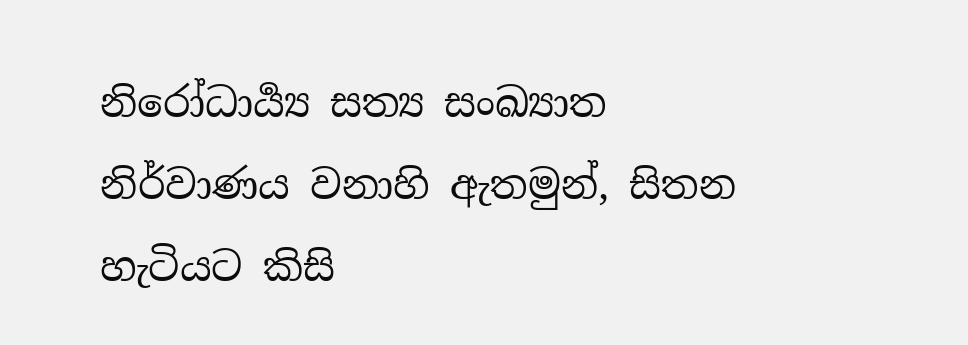නිරෝධාර්‍ය්‍ය සත්‍ය සංඛ්‍යාත නිර්වාණය වනාහි ඇතමුන්, සිතන හැටියට කිසි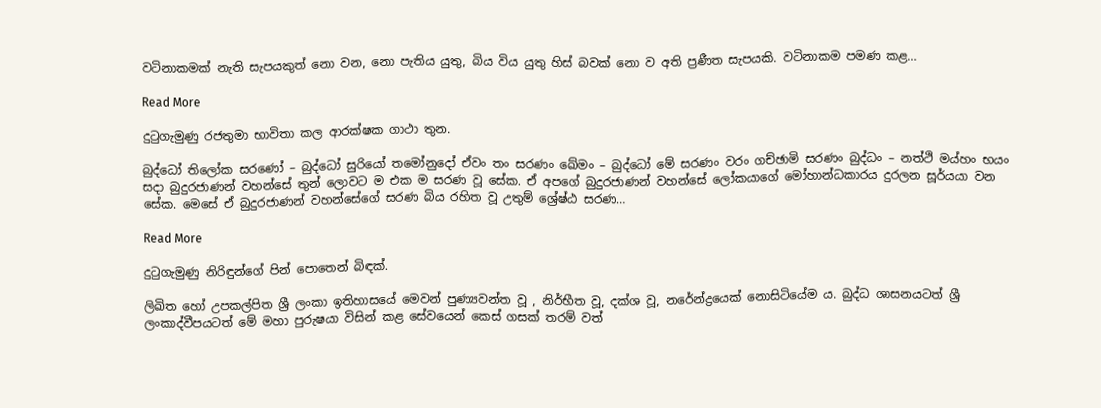වටිනාකමක් නැති සැපයකුත් නො වන, නො පැතිය යුතු, බිය විය යුතු හිස් බවක් නො ව අති ප්‍ර‍ණීත සැපයකි. වටිනාකම පමණ කළ…

Read More

දුටුගැමුණු රජතුමා භාවිතා කල ආරක්ෂක ගාථා තුන.

බුද්ධෝ තිලෝක සරණෝ – බුද්ධෝ සුරියෝ තමෝනුදෝ ඒවං තං සරණං ඛේමං – බුද්ධෝ මේ සරණං වරං ගච්ඡාමි සරණං බුද්ධං – නත්ථි මය්හං භයං සදා බුදුරජාණන් වහන්සේ තුන් ලොවට ම එක ම සරණ වූ සේක. ඒ අපගේ බුදුරජාණන් වහන්සේ ලෝකයාගේ මෝහාන්ධකාරය දුරලන සූර්යයා වන සේක. මෙසේ ඒ බුදුරජාණන් වහන්සේගේ සරණ බිය රහිත වූ උතුම් ශ්‍රේෂ්ඨ සරණ…

Read More

දුටුගැමුණු නිරිඳුන්ගේ පින් පොතෙන් බිඳක්.

ලිඛිත හෝ උපකල්පිත ශ්‍රී ලංකා ඉතිහාසයේ මෙවන් පුණ්‍යවන්ත වූ , නිර්භීත වූ, දක්ශ වූ, නරේන්ද්‍රයෙක් නොසිටියේම ය. බුද්ධ ශාසනයටත් ශ්‍රී ලංකාද්වීපයටත් මේ මහා පුරුෂයා විසින් කළ සේවයෙන් කෙස් ගසක් තරම් වත්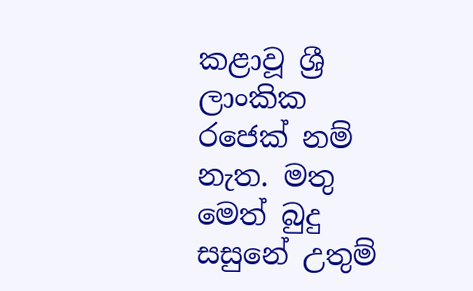කළාවූ ශ්‍රී ලාංකික රජෙක් නම් නැත. මතු මෙත් බුදු සසුනේ උතුම්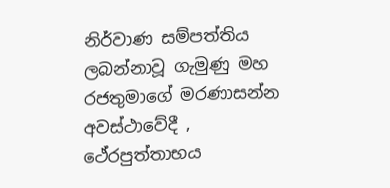නිර්වාණ සම්පත්තිය ලබන්නාවූ ගැමුණු මහ රජතුමාගේ මරණාසන්න අවස්ථාවේදී , ථේරපුත්තාභය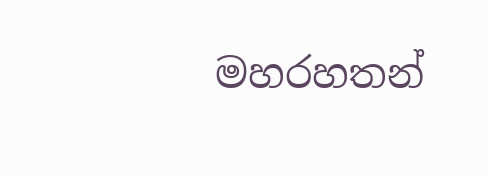මහරහතන්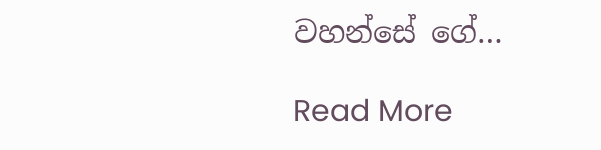වහන්සේ ගේ…

Read More